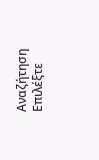Αναζήτηση
Επιλέξτε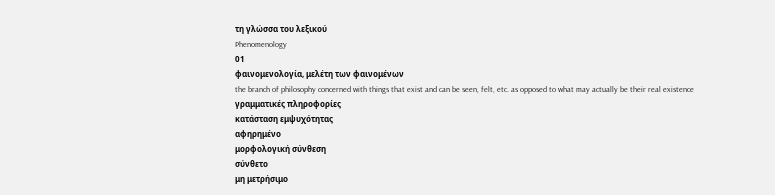τη γλώσσα του λεξικού
Phenomenology
01
φαινομενολογία, μελέτη των φαινομένων
the branch of philosophy concerned with things that exist and can be seen, felt, etc. as opposed to what may actually be their real existence
γραμματικές πληροφορίες
κατάσταση εμψυχότητας
αφηρημένο
μορφολογική σύνθεση
σύνθετο
μη μετρήσιμο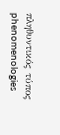πληθυντικός τύπος
phenomenologies